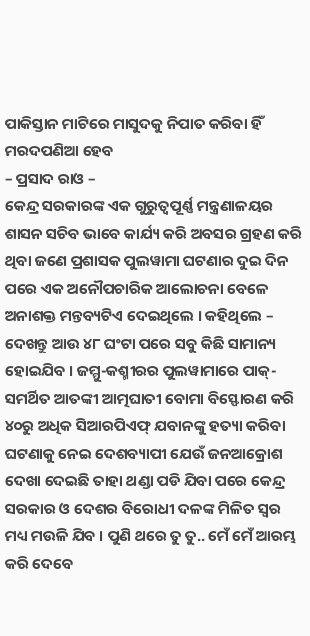ପାକିସ୍ତାନ ମାଟିରେ ମାସୁଦକୁ ନିପାତ କରିବା ହିଁ ମରଦପଣିଆ ହେବ
– ପ୍ରସାଦ ରାଓ –
କେନ୍ଦ୍ର ସରକାରଙ୍କ ଏକ ଗୁରୁତ୍ୱପୂର୍ଣ୍ଣ ମନ୍ତ୍ରଣାଳୟର ଶାସନ ସଚିବ ଭାବେ କାର୍ଯ୍ୟ କରି ଅବସର ଗ୍ରହଣ କରି ଥିବା ଜଣେ ପ୍ରଶାସକ ପୁଲୱାମା ଘଟଣାର ଦୁଇ ଦିନ ପରେ ଏକ ଅନୌପଚାରିକ ଆଲୋଚନା ବେଳେ ଅନାଶକ୍ତ ମନ୍ତବ୍ୟଟିଏ ଦେଇଥିଲେ । କହିଥିଲେ – ଦେଖନ୍ତୁ ଆଉ ୪୮ ଘଂଟା ପରେ ସବୁ କିଛି ସାମାନ୍ୟ ହୋଇଯିବ । ଜମ୍ମୁ-କଶ୍ମୀରର ପୁଲୱାମାରେ ପାକ୍-ସମର୍ଥିତ ଆତଙ୍କୀ ଆତ୍ମଘାତୀ ବୋମା ବିସ୍ଫୋରଣ କରି ୪୦ରୁ ଅଧିକ ସିଆରପିଏଫ୍ ଯବାନଙ୍କୁ ହତ୍ୟା କରିବା ଘଟଣାକୁ ନେଇ ଦେଶବ୍ୟାପୀ ଯେଉଁ ଜନଆକ୍ରୋଶ ଦେଖା ଦେଇଛି ତାହା ଥଣ୍ଡା ପଡି ଯିବା ପରେ କେନ୍ଦ୍ର ସରକାର ଓ ଦେଶର ବିରୋଧୀ ଦଳଙ୍କ ମିଳିତ ସ୍ୱର ମଧ୍ୟ ମଉଳି ଯିବ । ପୁଣି ଥରେ ତୁ ତୁ.. ମେଁ ମେଁ ଆରମ୍ଭ କରି ଦେବେ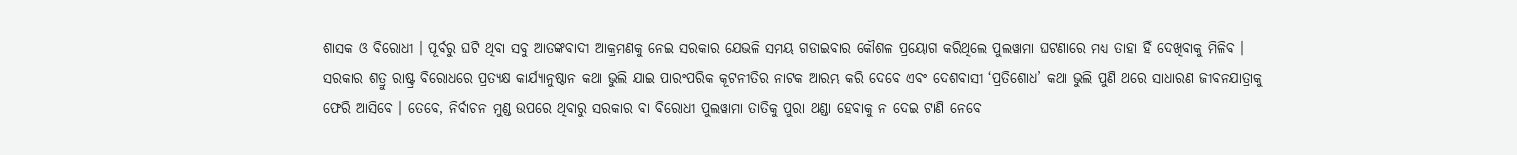ଶାସକ ଓ ବିରୋଧୀ । ପୂର୍ବରୁ ଘଟି ଥିବା ସବୁ ଆତଙ୍କବାଦୀ ଆକ୍ରମଣକୁ ନେଇ ସରକାର ଯେଭଳି ସମୟ ଗଡାଇବାର କୌଶଳ ପ୍ରୟୋଗ କରିଥିଲେ ପୁଲୱାମା ଘଟଣାରେ ମଧ୍ୟ ତାହା ହିଁ ଦେଖିବାକୁ ମିଳିବ । ସରକାର ଶତ୍ରୁ ରାଷ୍ଟ୍ର ବିରୋଧରେ ପ୍ରତ୍ୟକ୍ଷ କାର୍ଯ୍ୟାନୁଷ୍ଠାନ କଥା ଭୁଲି ଯାଇ ପାରଂପରିକ କୂଟନୀତିର ନାଟକ ଆରମ୍ଭ କରି ଦେବେ ଏବଂ ଦେଶବାସୀ ‘ପ୍ରତିଶୋଧ’ କଥା ଭୁଲି ପୁଣି ଥରେ ସାଧାରଣ ଜୀବନଯାତ୍ରାକୁ ଫେରି ଆସିବେ । ତେବେ, ନିର୍ବାଚନ ମୁଣ୍ଡ ଉପରେ ଥିବାରୁ ସରକାର ବା ବିରୋଧୀ ପୁଲୱାମା ତାତିକୁ ପୁରା ଥଣ୍ଡା ହେବାକୁ ନ ଦେଇ ଟାଣି ନେବେ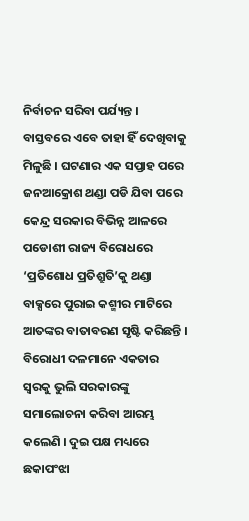ନିର୍ବାଚନ ସରିବା ପର୍ଯ୍ୟନ୍ତ ।
ବାସ୍ତବରେ ଏବେ ତାହା ହିଁ ଦେଖିବାକୁ ମିଳୁଛି । ଘଟଣାର ଏକ ସପ୍ତାହ ପରେ ଜନଆକ୍ରୋଶ ଥଣ୍ଡା ପଡି ଯିବା ପରେ କେନ୍ଦ୍ର ସରକାର ବିଭିନ୍ନ ଆଳରେ ପଡୋଶୀ ରାଜ୍ୟ ବିରୋଧରେ ‘ପ୍ରତିଶୋଧ ପ୍ରତିଶ୍ରୁତି’କୁ ଥଣ୍ଡା ବାକ୍ସରେ ପୁରାଇ କଶ୍ମୀର ମାଟିରେ ଆତଙ୍କର ବାତାବରଣ ସୃଷ୍ଟି କରିଛନ୍ତି । ବିରୋଧୀ ଦଳମାନେ ଏକତାର ସ୍ୱରକୁ ଭୁଲି ସରକାରଙ୍କୁ ସମାଲୋଚନା କରିବା ଆରମ୍ଭ କଲେଣି । ଦୁଇ ପକ୍ଷ ମଧ୍ୟରେ ଛକାପଂଝା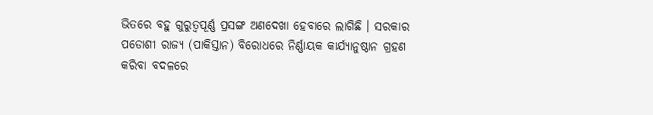ଭିତରେ ବହୁ ଗୁରୁତ୍ୱପୂର୍ଣ୍ଣ ପ୍ରସଙ୍ଗ ଅଣଦେଖା ହେବାରେ ଲାଗିଛି । ସରକାର ପଡୋଶୀ ରାଜ୍ୟ (ପାକିସ୍ତାନ) ବିରୋଧରେ ନିର୍ଣ୍ଣାୟକ କାର୍ଯ୍ୟାନୁଷ୍ଠାନ ଗ୍ରହଣ କରିବା ବଦଳରେ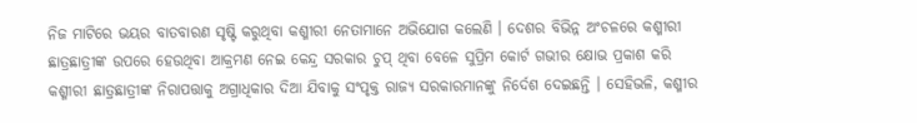ନିଜ ମାଟିରେ ଭୟର ବାତବାରଣ ସୃଷ୍ଟି କରୁଥିବା କଶ୍ମୀରୀ ନେତାମାନେ ଅଭିଯୋଗ କଲେଣି । ଦେଶର ବିଭିନ୍ନ ଅଂଚଳରେ କଶ୍ମୀରୀ ଛାତ୍ରଛାତ୍ରୀଙ୍କ ଉପରେ ହେଉଥିବା ଆକ୍ରମଣ ନେଇ କେନ୍ଦ୍ର ସରକାର ଚୁପ୍ ଥିବା ବେଳେ ସୁପ୍ରିମ କୋର୍ଟ ଗଭୀର କ୍ଷୋଭ ପ୍ରକାଶ କରି କଶ୍ମୀରୀ ଛାତ୍ରଛାତ୍ରୀଙ୍କ ନିରାପତ୍ତାକୁ ଅଗ୍ରାଧିକାର ଦିଆ ଯିବାକୁ ସଂପୃକ୍ତ ରାଜ୍ୟ ସରକାରମାନଙ୍କୁ ନିର୍ଦେଶ ଦେଇଛନ୍ତି । ସେହିଭଳି, କଶ୍ମୀର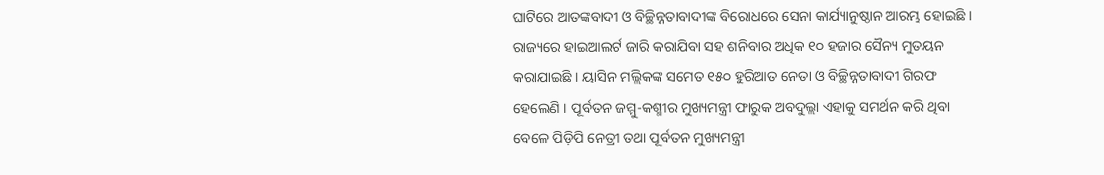ଘାଟିରେ ଆତଙ୍କବାଦୀ ଓ ବିଚ୍ଛିନ୍ନତାବାଦୀଙ୍କ ବିରୋଧରେ ସେନା କାର୍ଯ୍ୟାନୁଷ୍ଠାନ ଆରମ୍ଭ ହୋଇଛି । ରାଜ୍ୟରେ ହାଇଆଲର୍ଟ ଜାରି କରାଯିବା ସହ ଶନିବାର ଅଧିକ ୧୦ ହଜାର ସୈନ୍ୟ ମୁତୟନ କରାଯାଇଛି । ୟାସିନ ମଲ୍ଲିକଙ୍କ ସମେତ ୧୫୦ ହୁରିଆତ ନେତା ଓ ବିଚ୍ଛିନ୍ନତାବାଦୀ ଗିରଫ ହେଲେଣି । ପୂର୍ବତନ ଜମ୍ମୁ-କଶ୍ମୀର ମୁଖ୍ୟମନ୍ତ୍ରୀ ଫାରୁକ ଅବଦୁଲ୍ଲା ଏହାକୁ ସମର୍ଥନ କରି ଥିବା ବେଳେ ପିଡ଼ିପି ନେତ୍ରୀ ତଥା ପୂର୍ବତନ ମୁଖ୍ୟମନ୍ତ୍ରୀ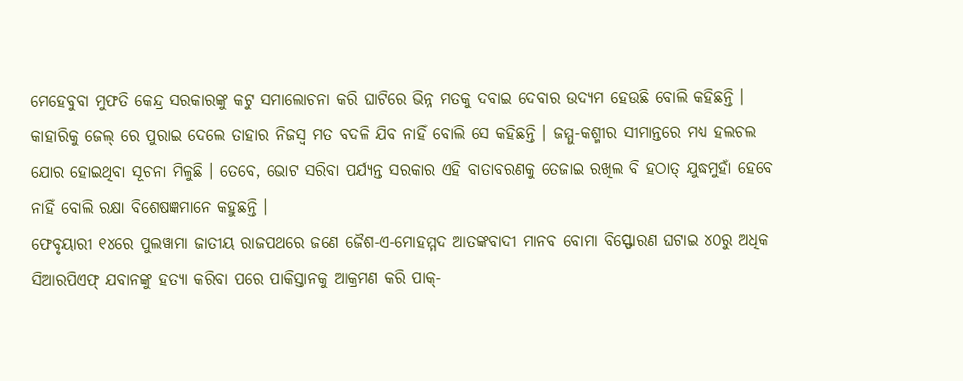ମେହେବୁବା ମୁଫତି କେନ୍ଦ୍ର ସରକାରଙ୍କୁ କଟୁ ସମାଲୋଚନା କରି ଘାଟିରେ ଭିନ୍ନ ମତକୁ ଦବାଇ ଦେବାର ଉଦ୍ୟମ ହେଉଛି ବୋଲି କହିଛନ୍ତି । କାହାରିକୁ ଜେଲ୍ ରେ ପୁରାଇ ଦେଲେ ତାହାର ନିଜସ୍ୱ ମତ ବଦଳି ଯିବ ନାହିଁ ବୋଲି ସେ କହିଛନ୍ତି । ଜମ୍ମୁ-କଶ୍ମୀର ସୀମାନ୍ତରେ ମଧ୍ୟ ହଲଚଲ ଯୋର ହୋଇଥିବା ସୂଚନା ମିଳୁଛି । ତେବେ, ଭୋଟ ସରିବା ପର୍ଯ୍ୟନ୍ତ ସରକାର ଏହି ବାତାବରଣକୁ ତେଜାଇ ରଖିଲ ବି ହଠାତ୍ ଯୁଦ୍ଧମୁହାଁ ହେବେ ନାହିଁ ବୋଲି ରକ୍ଷା ବିଶେଷଜ୍ଞମାନେ କହୁଛନ୍ତି ।
ଫେବୃୟାରୀ ୧୪ରେ ପୁଲୱାମା ଜାତୀୟ ରାଜପଥରେ ଜଣେ ଜୈଶ-ଏ-ମୋହମ୍ମଦ ଆତଙ୍କବାଦୀ ମାନବ ବୋମା ବିସ୍ଫୋରଣ ଘଟାଇ ୪୦ରୁ ଅଧିକ ସିଆରପିଏଫ୍ ଯବାନଙ୍କୁ ହତ୍ୟା କରିବା ପରେ ପାକିସ୍ତାନକୁ ଆକ୍ରମଣ କରି ପାକ୍-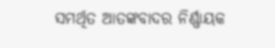ସମର୍ଥିତ ଆତଙ୍କବାଦର ନିର୍ଣ୍ଣାୟକ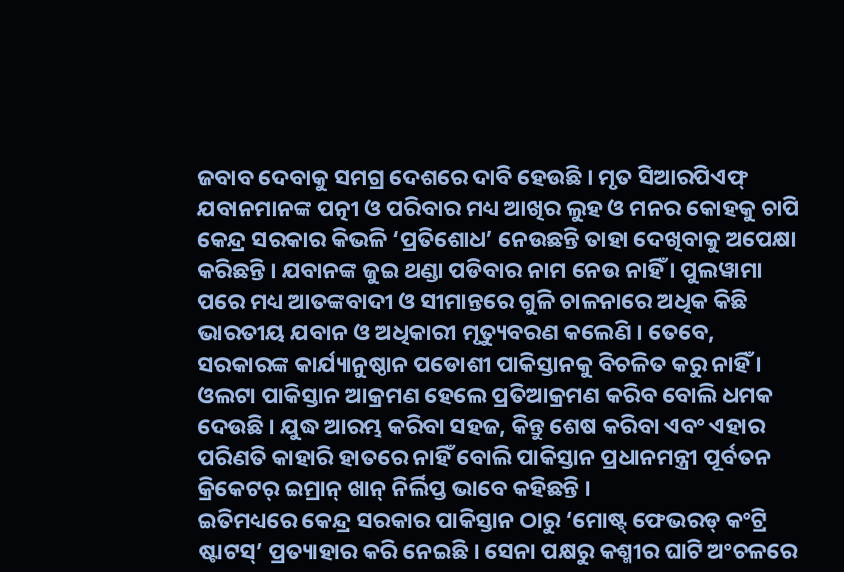ଜବାବ ଦେବାକୁ ସମଗ୍ର ଦେଶରେ ଦାବି ହେଉଛି । ମୃତ ସିଆରପିଏଫ୍ ଯବାନମାନଙ୍କ ପତ୍ନୀ ଓ ପରିବାର ମଧ୍ୟ ଆଖିର ଲୁହ ଓ ମନର କୋହକୁ ଚାପି କେନ୍ଦ୍ର ସରକାର କିଭଳି ‘ପ୍ରତିଶୋଧ’ ନେଉଛନ୍ତି ତାହା ଦେଖିବାକୁ ଅପେକ୍ଷା କରିଛନ୍ତି । ଯବାନଙ୍କ ଜୁଇ ଥଣ୍ଡା ପଡିବାର ନାମ ନେଉ ନାହିଁ । ପୁଲୱାମା ପରେ ମଧ୍ୟ ଆତଙ୍କବାଦୀ ଓ ସୀମାନ୍ତରେ ଗୁଳି ଚାଳନାରେ ଅଧିକ କିଛି ଭାରତୀୟ ଯବାନ ଓ ଅଧିକାରୀ ମୃତ୍ୟୁବରଣ କଲେଣି । ତେବେ, ସରକାରଙ୍କ କାର୍ଯ୍ୟାନୁଷ୍ଠାନ ପଡୋଶୀ ପାକିସ୍ତାନକୁ ବିଚଳିତ କରୁ ନାହିଁ । ଓଲଟା ପାକିସ୍ତାନ ଆକ୍ରମଣ ହେଲେ ପ୍ରତିଆକ୍ରମଣ କରିବ ବୋଲି ଧମକ ଦେଉଛି । ଯୁଦ୍ଧ ଆରମ୍ଭ କରିବା ସହଜ, କିନ୍ତୁ ଶେଷ କରିବା ଏବଂ ଏହାର ପରିଣତି କାହାରି ହାତରେ ନାହିଁ ବୋଲି ପାକିସ୍ତାନ ପ୍ରଧାନମନ୍ତ୍ରୀ ପୂର୍ବତନ କ୍ରିକେଟର୍ ଇମ୍ରାନ୍ ଖାନ୍ ନିର୍ଲିପ୍ତ ଭାବେ କହିଛନ୍ତି ।
ଇତିମଧ୍ୟରେ କେନ୍ଦ୍ର ସରକାର ପାକିସ୍ତାନ ଠାରୁ ‘ମୋଷ୍ଟ୍ ଫେଭରଡ୍ କଂଟ୍ରି ଷ୍ଟାଟସ୍’ ପ୍ରତ୍ୟାହାର କରି ନେଇଛି । ସେନା ପକ୍ଷରୁ କଶ୍ମୀର ଘାଟି ଅଂଚଳରେ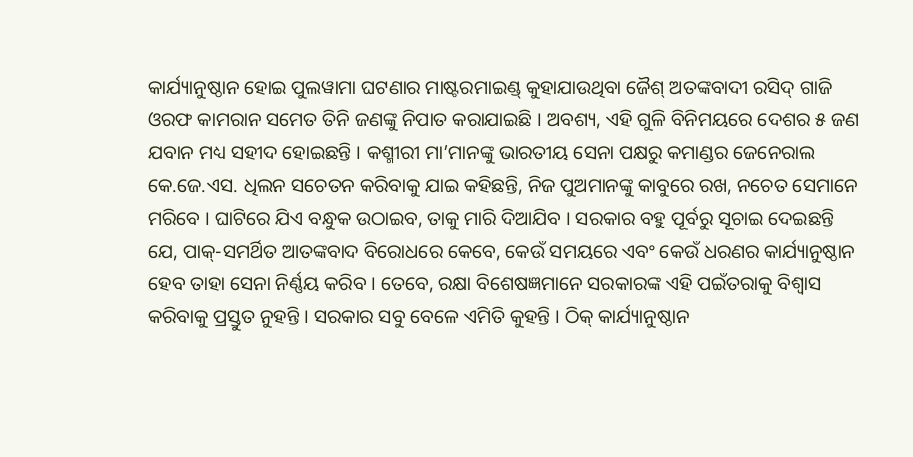କାର୍ଯ୍ୟାନୁଷ୍ଠାନ ହୋଇ ପୁଲୱାମା ଘଟଣାର ମାଷ୍ଟରମାଇଣ୍ଡ୍ କୁହାଯାଉଥିବା ଜୈଶ୍ ଅତଙ୍କବାଦୀ ରସିଦ୍ ଗାଜି ଓରଫ କାମରାନ ସମେତ ତିନି ଜଣଙ୍କୁ ନିପାତ କରାଯାଇଛି । ଅବଶ୍ୟ, ଏହି ଗୁଳି ବିନିମୟରେ ଦେଶର ୫ ଜଣ ଯବାନ ମଧ୍ୟ ସହୀଦ ହୋଇଛନ୍ତି । କଶ୍ମୀରୀ ମା’ମାନଙ୍କୁ ଭାରତୀୟ ସେନା ପକ୍ଷରୁ କମାଣ୍ଡର ଜେନେରାଲ କେ.ଜେ.ଏସ. ଧିଲନ ସଚେତନ କରିବାକୁ ଯାଇ କହିଛନ୍ତି, ନିଜ ପୁଅମାନଙ୍କୁ କାବୁରେ ରଖ, ନଚେତ ସେମାନେ ମରିବେ । ଘାଟିରେ ଯିଏ ବନ୍ଧୁକ ଉଠାଇବ, ତାକୁ ମାରି ଦିଆଯିବ । ସରକାର ବହୁ ପୂର୍ବରୁ ସୂଚାଇ ଦେଇଛନ୍ତି ଯେ, ପାକ୍-ସମର୍ଥିତ ଆତଙ୍କବାଦ ବିରୋଧରେ କେବେ, କେଉଁ ସମୟରେ ଏବଂ କେଉଁ ଧରଣର କାର୍ଯ୍ୟାନୁଷ୍ଠାନ ହେବ ତାହା ସେନା ନିର୍ଣ୍ଣୟ କରିବ । ତେବେ, ରକ୍ଷା ବିଶେଷଜ୍ଞମାନେ ସରକାରଙ୍କ ଏହି ପଇଁତରାକୁ ବିଶ୍ୱାସ କରିବାକୁ ପ୍ରସ୍ତୁତ ନୁହନ୍ତି । ସରକାର ସବୁ ବେଳେ ଏମିତି କୁହନ୍ତି । ଠିକ୍ କାର୍ଯ୍ୟାନୁଷ୍ଠାନ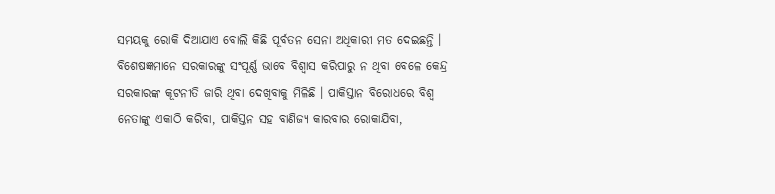ସମୟକୁ ରୋକି ଦିଆଯାଏ ବୋଲି କିଛି ପୂର୍ବତନ ସେନା ଅଧିକାରୀ ମତ ଦେଇଛନ୍ତି । ବିଶେଷଜ୍ଞମାନେ ସରକାରଙ୍କୁ ସଂପୂର୍ଣ୍ଣ ଭାବେ ବିଶ୍ୱାସ କରିପାରୁ ନ ଥିବା ବେଳେ କେନ୍ଦ୍ର ସରକାରଙ୍କ କୂଟନୀତି ଜାରି ଥିବା ଦେଖିବାକୁ ମିଳିଛି । ପାକିସ୍ତାନ ବିରୋଧରେ ବିଶ୍ୱ ନେତାଙ୍କୁ ଏକାଠି କରିବା, ପାକିସ୍ତନ ସହ ବାଣିଜ୍ୟ କାରବାର ରୋକାଯିବା,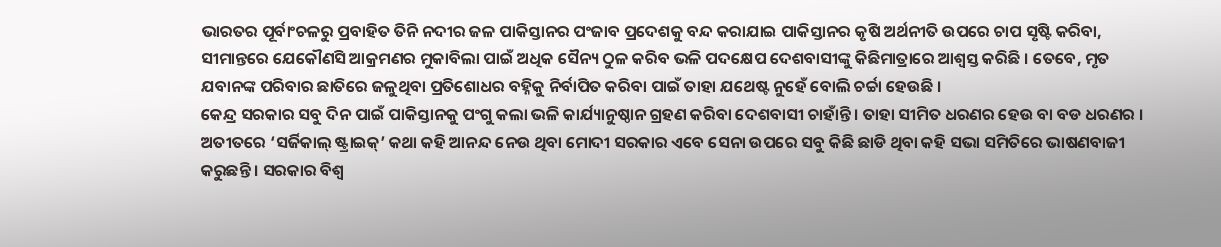ଭାରତର ପୂର୍ବାଂଚଳରୁ ପ୍ରବାହିତ ତିନି ନଦୀର ଜଳ ପାକିସ୍ତାନର ପଂଜାବ ପ୍ରଦେଶକୁ ବନ୍ଦ କରାଯାଇ ପାକିସ୍ତାନର କୃଷି ଅର୍ଥନୀତି ଉପରେ ଚାପ ସୃଷ୍ଟି କରିବା, ସୀମାନ୍ତରେ ଯେକୌଣସି ଆକ୍ରମଣର ମୁକାବିଲା ପାଇଁ ଅଧିକ ସୈନ୍ୟ ଠୁଳ କରିବ ଭଳି ପଦକ୍ଷେପ ଦେଶବାସୀଙ୍କୁ କିଛିମାତ୍ରାରେ ଆଶ୍ୱସ୍ତ କରିଛି । ତେବେ, ମୃତ ଯବାନଙ୍କ ପରିବାର ଛାତିରେ ଜଳୁଥିବା ପ୍ରତିଶୋଧର ବହ୍ନିକୁ ନିର୍ବାପିତ କରିବା ପାଇଁ ତାହା ଯଥେଷ୍ଟ ନୁହେଁ ବୋଲି ଚର୍ଚ୍ଚା ହେଉଛି ।
କେନ୍ଦ୍ର ସରକାର ସବୁ ଦିନ ପାଇଁ ପାକିସ୍ତାନକୁ ପଂଗୁ କଲା ଭଳି କାର୍ଯ୍ୟାନୁଷ୍ଠାନ ଗ୍ରହଣ କରିବା ଦେଶବାସୀ ଚାହାଁନ୍ତି । ତାହା ସୀମିତ ଧରଣର ହେଉ ବା ବଡ ଧରଣର । ଅତୀତରେ ‘ସର୍ଜିକାଲ୍ ଷ୍ଟ୍ରାଇକ୍’ କଥା କହି ଆନନ୍ଦ ନେଉ ଥିବା ମୋଦୀ ସରକାର ଏବେ ସେନା ଉପରେ ସବୁ କିଛି ଛାଡି ଥିବା କହି ସଭା ସମିତିରେ ଭାଷଣବାଜୀ କରୁଛନ୍ତି । ସରକାର ବିଶ୍ୱ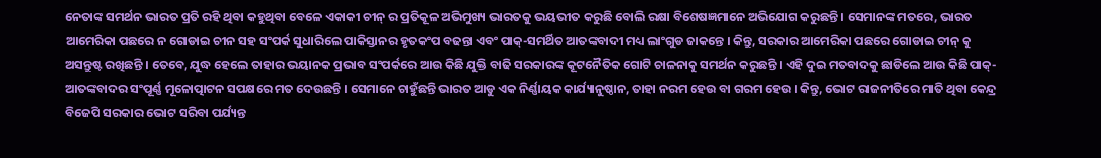ନେତାଙ୍କ ସମର୍ଥନ ଭାରତ ପ୍ରତି ରହି ଥିବା କହୁଥିବା ବେଳେ ଏକାକୀ ଚୀନ୍ ର ପ୍ରତିକୂଳ ଅଭିମୁଖ୍ୟ ଭାରତକୁ ଭୟଭୀତ କରୁଛି ବୋଲି ରକ୍ଷା ବିଶେଷଜ୍ଞମାନେ ଅଭିଯୋଗ କରୁଛନ୍ତି । ସେମାନଙ୍କ ମତରେ, ଭାରତ ଆମେରିକା ପଛରେ ନ ଗୋଡାଇ ଚୀନ ସହ ସଂପର୍କ ସୁଧାରିଲେ ପାକିସ୍ତାନର ହୃତକଂପ ବଢନ୍ତା ଏବଂ ପାକ୍-ସମର୍ଥିତ ଆତଙ୍କବାଦୀ ମଧ୍ୟ ଲାଂଗୁଡ ଜାକନ୍ତେ । କିନ୍ତୁ, ସରକାର ଆମେରିକା ପଛରେ ଗୋଡାଇ ଚୀନ୍ କୁ ଅସନ୍ତୁଷ୍ଟ ରଖିଛନ୍ତି । ତେବେ, ଯୁଦ୍ଧ ହେଲେ ତାହାର ଭୟାନକ ପ୍ରଭାବ ସଂପର୍କରେ ଆଉ କିଛି ଯୁକ୍ତି ବାଢି ସରକାରଙ୍କ କୂଟନୈତିକ ଗୋଟି ଚାଳନାକୁ ସମର୍ଥନ କରୁଛନ୍ତି । ଏହି ଦୁଇ ମତବାଦକୁ ଛାଡିଲେ ଆଉ କିଛି ପାକ୍-ଆତଙ୍କବାଦର ସଂପୂର୍ଣ୍ଣ ମୂଳୋତ୍ପାଟନ ସପକ୍ଷରେ ମତ ଦେଉଛନ୍ତି । ସେମାନେ ଚାହୁଁଛନ୍ତି ଭାରତ ଆଡୁ ଏକ ନିର୍ଣ୍ଣାୟକ କାର୍ଯ୍ୟାନୁଷ୍ଠାନ, ତାହା ନରମ ହେଉ ବା ଗରମ ହେଉ । କିନ୍ତୁ, ଭୋଟ ରାଜନୀତିରେ ମାତି ଥିବା କେନ୍ଦ୍ର ବିଜେପି ସରକାର ଭୋଟ ସରିବା ପର୍ଯ୍ୟନ୍ତ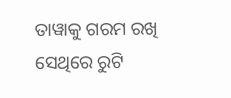ତାୱାକୁ ଗରମ ରଖି ସେଥିରେ ରୁଟି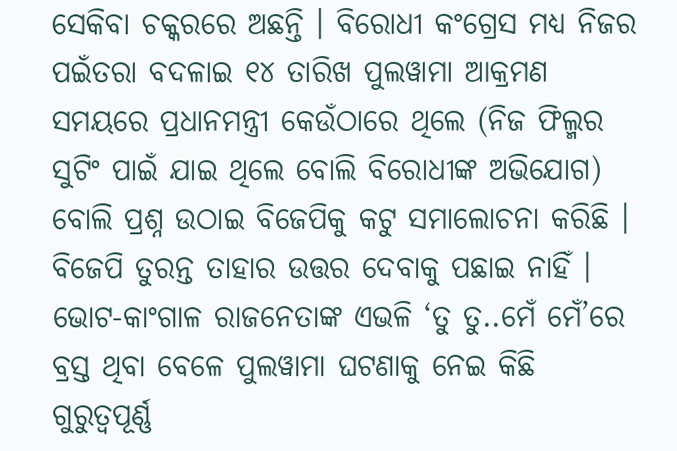ସେକିବା ଚକ୍କରରେ ଅଛନ୍ତି । ବିରୋଧୀ କଂଗ୍ରେସ ମଧ୍ୟ ନିଜର ପଇଁତରା ବଦଳାଇ ୧୪ ତାରିଖ ପୁଲୱାମା ଆକ୍ରମଣ ସମୟରେ ପ୍ରଧାନମନ୍ତ୍ରୀ କେଉଁଠାରେ ଥିଲେ (ନିଜ ଫିଲ୍ମର ସୁଟିଂ ପାଇଁ ଯାଇ ଥିଲେ ବୋଲି ବିରୋଧୀଙ୍କ ଅଭିଯୋଗ) ବୋଲି ପ୍ରଶ୍ନ ଉଠାଇ ବିଜେପିକୁ କଟୁ ସମାଲୋଚନା କରିଛି । ବିଜେପି ତୁରନ୍ତ ତାହାର ଉତ୍ତର ଦେବାକୁ ପଛାଇ ନାହିଁ । ଭୋଟ-କାଂଗାଳ ରାଜନେତାଙ୍କ ଏଭଳି ‘ତୁ ତୁ..ମେଁ ମେଁ’ରେ ବ୍ରସ୍ତ ଥିବା ବେଳେ ପୁଲୱାମା ଘଟଣାକୁ ନେଇ କିଛି ଗୁରୁତ୍ୱପୂର୍ଣ୍ଣ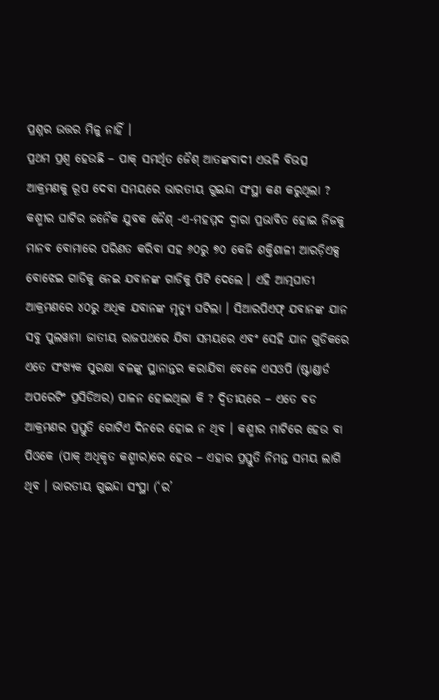ପ୍ରଶ୍ନର ଉତ୍ତର ମିଳୁ ନାହିଁ ।
ପ୍ରଥମ ପ୍ରଶ୍ୱ ହେଉଛି – ପାକ୍ ସମର୍ଥିତ ଜୈଶ୍ ଆତଙ୍କବାଦୀ ଏଭଳି ବିଭତ୍ସ ଆକ୍ରମଣକୁ ରୂପ ଦେବା ସମୟରେ ଭାରତୀୟ ଗୁଇନ୍ଦା ସଂସ୍ଥା କଣ କରୁଥିଲା ? କଶ୍ମୀର ଘାଟିର ଜନୈକ ଯୁବକ ଜୈଶ୍ -ଏ-ମହମ୍ମଦ ଦ୍ୱାରା ପ୍ରଭାବିତ ହୋଇ ନିଜକୁ ମାନବ ବୋମାରେ ପରିଣତ କରିବା ସହ ୬୦ରୁ ୭୦ କେଜି ଶକ୍ତିଶାଳୀ ଆରଡ଼ିଏକ୍ସ ବୋଝେଇ ଗାଡିକୁ ନେଇ ଯବାନଙ୍କ ଗାଡିକୁ ପିଟି ଦେଲେ । ଏହି ଆତ୍ମଘାତୀ ଆକ୍ରମଣରେ ୪୦ରୁ ଅଧିକ ଯବାନଙ୍କ ମୃତ୍ୟୁ ଘଟିଲା । ସିଆରପିଏଫ୍ ଯବାନଙ୍କ ଯାନ ସବୁ ପୁଲୱାମା ଜାତୀୟ ରାଜପଥରେ ଯିବା ସମୟରେ ଏବଂ ସେହି ଯାନ ଗୁଡିକରେ ଏତେ ସଂଖ୍ୟକ ସୁରକ୍ଷା ବଳଙ୍କୁ ସ୍ଥାନାନ୍ତର କରାଯିବା ବେଳେ ଏସଓପି (ଷ୍ଟାଣ୍ଡାର୍ଡ ଅପରେଟିଂ ପ୍ରସିଡିଅର) ପାଳନ ହୋଇଥିଲା କି ? ଦ୍ୱିତୀୟରେ – ଏତେ ବଡ ଆକ୍ରମଣର ପ୍ରସ୍ତୁତି ଗୋଟିଏ ଦିନରେ ହୋଇ ନ ଥିବ । କଶ୍ମୀର ମାଟିରେ ହେଉ ବା ପିଓକେ (ପାକ୍ ଅଧିକୃତ କଶ୍ମୀର)ରେ ହେଉ – ଏହାର ପ୍ରସ୍ତୁତି ନିମନ୍ତ ସମୟ ଲାଗି ଥିବ । ଭାରତୀୟ ଗୁଇନ୍ଦା ସଂସ୍ଥା (‘ର’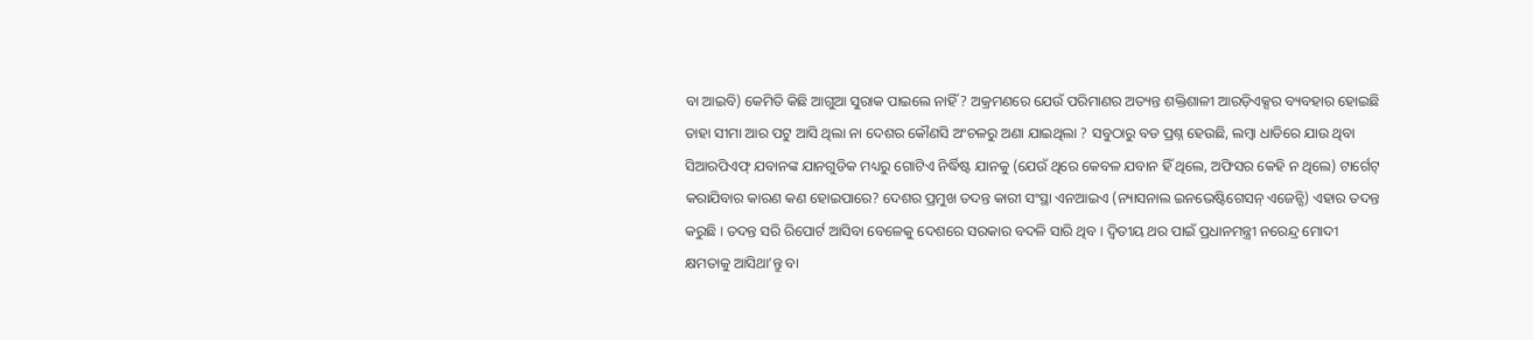ବା ଆଇବି) କେମିତି କିଛି ଆଗୁଆ ସୁରାକ ପାଇଲେ ନାହିଁ ? ଅକ୍ରମଣରେ ଯେଉଁ ପରିମାଣର ଅତ୍ୟନ୍ତ ଶକ୍ତିଶାଳୀ ଆରଡ଼ିଏକ୍ସର ବ୍ୟବହାର ହୋଇଛି ତାହା ସୀମା ଆର ପଟୁ ଆସି ଥିଲା ନା ଦେଶର କୌଣସି ଅଂଚଳରୁ ଅଣା ଯାଇଥିଲା ? ସବୁଠାରୁ ବଡ ପ୍ରଶ୍ନ ହେଉଛି, ଲମ୍ବା ଧାଡିରେ ଯାଉ ଥିବା ସିଆରପିଏଫ୍ ଯବାନଙ୍କ ଯାନଗୁଡିକ ମଧ୍ୟରୁ ଗୋଟିଏ ନିର୍ଦ୍ଧିଷ୍ଟ ଯାନକୁ (ଯେଉଁ ଥିରେ କେବଳ ଯବାନ ହିଁ ଥିଲେ, ଅଫିସର କେହି ନ ଥିଲେ) ଟାର୍ଗେଟ୍ କରାଯିବାର କାରଣ କଣ ହୋଇପାରେ? ଦେଶର ପ୍ରମୁଖ ତଦନ୍ତ କାରୀ ସଂସ୍ଥା ଏନଆଇଏ (ନ୍ୟାସନାଲ ଇନଭେଷ୍ଟିଗେସନ୍ ଏଜେନ୍ସି) ଏହାର ତଦନ୍ତ କରୁଛି । ତଦନ୍ତ ସରି ରିପୋର୍ଟ ଆସିବା ବେଳେକୁ ଦେଶରେ ସରକାର ବଦଳି ସାରି ଥିବ । ଦ୍ୱିତୀୟ ଥର ପାଇଁ ପ୍ରଧାନମନ୍ତ୍ରୀ ନରେନ୍ଦ୍ର ମୋଦୀ କ୍ଷମତାକୁ ଆସିଥା’ନ୍ତୁ ବା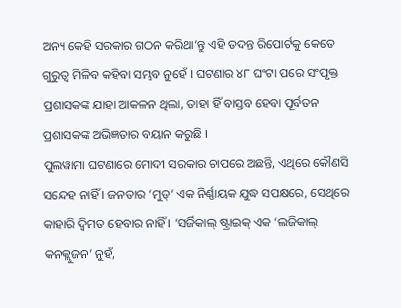ଅନ୍ୟ କେହି ସରକାର ଗଠନ କରିଥା’ନ୍ତୁ ଏହି ତଦନ୍ତ ରିପୋର୍ଟକୁ କେତେ ଗୁରୁତ୍ୱ ମିଳିବ କହିବା ସମ୍ଭବ ନୁହେଁ । ଘଟଣାର ୪୮ ଘଂଟା ପରେ ସଂପୃକ୍ତ ପ୍ରଶାସକଙ୍କ ଯାହା ଆକଳନ ଥିଲା, ତାହା ହିଁ ବାସ୍ତବ ହେବା ପୂର୍ବତନ ପ୍ରଶାସକଙ୍କ ଅଭିଜ୍ଞତାର ବୟାନ କରୁଛି ।
ପୁଲୱାମା ଘଟଣାରେ ମୋଦୀ ସରକାର ଚାପରେ ଅଛନ୍ତି, ଏଥିରେ କୌଣସି ସନ୍ଦେହ ନାହିଁ । ଜନତାର ‘ମୁଡ୍’ ଏକ ନିର୍ଣ୍ଣାୟକ ଯୁଦ୍ଧ ସପକ୍ଷରେ, ସେଥିରେ କାହାରି ଦ୍ୱିମତ ହେବାର ନାହିଁ । ‘ସର୍ଜିକାଲ୍ ଷ୍ଟ୍ରାଇକ୍ ଏକ ‘ଲଜିକାଲ୍ କନକ୍ଲୁଜନ’ ନୁହଁ,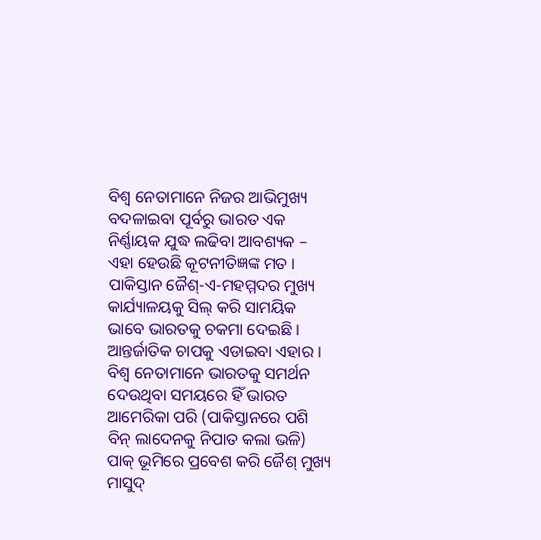ବିଶ୍ୱ ନେତାମାନେ ନିଜର ଆଭିମୁଖ୍ୟ ବଦଳାଇବା ପୂର୍ବରୁ ଭାରତ ଏକ ନିର୍ଣ୍ଣାୟକ ଯୁଦ୍ଧ ଲଢିବା ଆବଶ୍ୟକ – ଏହା ହେଉଛି କୂଟନୀତିଜ୍ଞଙ୍କ ମତ । ପାକିସ୍ତାନ ଜୈଶ୍-ଏ-ମହମ୍ମଦର ମୁଖ୍ୟ କାର୍ଯ୍ୟାଳୟକୁ ସିଲ୍ କରି ସାମୟିକ ଭାବେ ଭାରତକୁ ଚକମା ଦେଇଛି । ଆନ୍ତର୍ଜାତିକ ଚାପକୁ ଏଡାଇବା ଏହାର । ବିଶ୍ୱ ନେତାମାନେ ଭାରତକୁ ସମର୍ଥନ ଦେଉଥିବା ସମୟରେ ହିଁ ଭାରତ ଆମେରିକା ପରି (ପାକିସ୍ତାନରେ ପଶି ବିନ୍ ଲାଦେନକୁ ନିପାତ କଲା ଭଳି) ପାକ୍ ଭୂମିରେ ପ୍ରବେଶ କରି ଜୈଶ୍ ମୁଖ୍ୟ ମାସୁଦ୍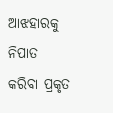ଆଝହାରକୁ ନିପାତ କରିବା ପ୍ରକୃତ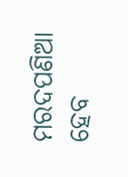ମରଦପଣିଆ ହେବ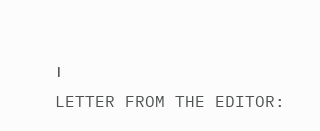।
LETTER FROM THE EDITOR: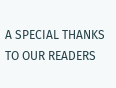A SPECIAL THANKS TO OUR READERS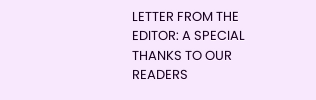LETTER FROM THE EDITOR: A SPECIAL THANKS TO OUR READERS